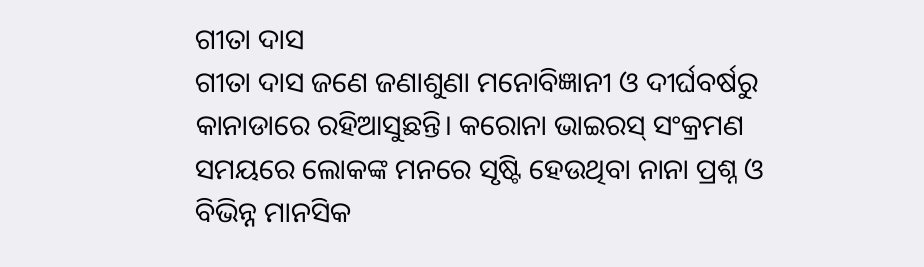ଗୀତା ଦାସ
ଗୀତା ଦାସ ଜଣେ ଜଣାଶୁଣା ମନୋବିଜ୍ଞାନୀ ଓ ଦୀର୍ଘବର୍ଷରୁ କାନାଡାରେ ରହିଆସୁଛନ୍ତି। କରୋନା ଭାଇରସ୍ ସଂକ୍ରମଣ ସମୟରେ ଲୋକଙ୍କ ମନରେ ସୃଷ୍ଟି ହେଉଥିବା ନାନା ପ୍ରଶ୍ନ ଓ ବିଭିନ୍ନ ମାନସିକ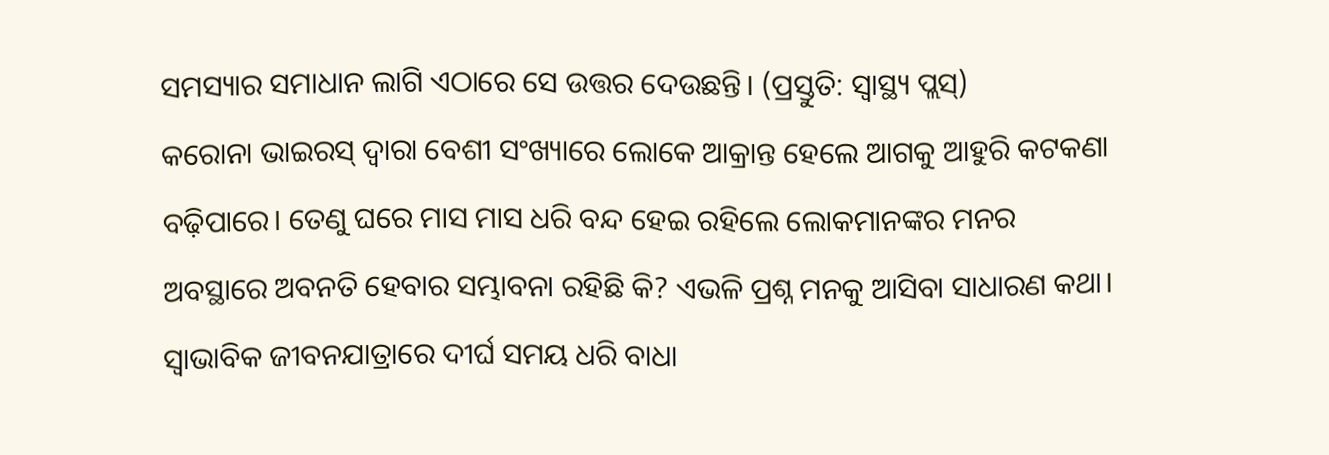ସମସ୍ୟାର ସମାଧାନ ଲାଗି ଏଠାରେ ସେ ଉତ୍ତର ଦେଉଛନ୍ତି। (ପ୍ରସ୍ତୁତି: ସ୍ଵାସ୍ଥ୍ୟ ପ୍ଲସ୍)
କରୋନା ଭାଇରସ୍ ଦ୍ଵାରା ବେଶୀ ସଂଖ୍ୟାରେ ଲୋକେ ଆକ୍ରାନ୍ତ ହେଲେ ଆଗକୁ ଆହୁରି କଟକଣା ବଢ଼ିପାରେ। ତେଣୁ ଘରେ ମାସ ମାସ ଧରି ବନ୍ଦ ହେଇ ରହିଲେ ଲୋକମାନଙ୍କର ମନର ଅବସ୍ଥାରେ ଅବନତି ହେବାର ସମ୍ଭାବନା ରହିଛି କି? ଏଭଳି ପ୍ରଶ୍ନ ମନକୁ ଆସିବା ସାଧାରଣ କଥା।
ସ୍ଵାଭାବିକ ଜୀବନଯାତ୍ରାରେ ଦୀର୍ଘ ସମୟ ଧରି ବାଧା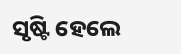ସୃଷ୍ଟି ହେଲେ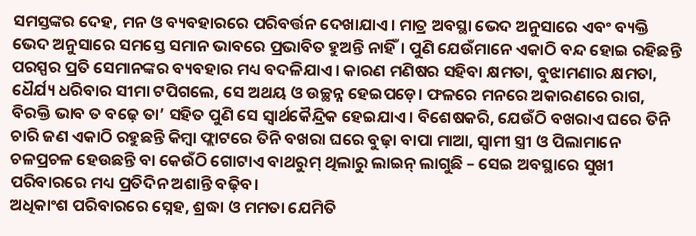ସମସ୍ତଙ୍କର ଦେହ, ମନ ଓ ବ୍ୟବହାରରେ ପରିବର୍ତ୍ତନ ଦେଖାଯାଏ। ମାତ୍ର ଅବସ୍ଥା ଭେଦ ଅନୁସାରେ ଏବଂ ବ୍ୟକ୍ତି ଭେଦ ଅନୁସାରେ ସମସ୍ତେ ସମାନ ଭାବରେ ପ୍ରଭାବିତ ହୁଅନ୍ତି ନାହିଁ। ପୁଣି ଯେଉଁମାନେ ଏକାଠି ବନ୍ଦ ହୋଇ ରହିଛନ୍ତି ପରସ୍ପର ପ୍ରତି ସେମାନଙ୍କର ବ୍ୟବହାର ମଧ୍ୟ ବଦଳିଯାଏ। କାରଣ ମଣିଷର ସହିବା କ୍ଷମତା, ବୁଝାମଣାର କ୍ଷମତା, ଧୈର୍ଯ୍ୟ ଧରିବାର ସୀମା ଟପିଗଲେ, ସେ ଅଥୟ ଓ ଉଚ୍ଛନ୍ନ ହେଇପଡ଼େ। ଫଳରେ ମନରେ ଅକାରଣରେ ରାଗ, ବିରକ୍ତି ଭାବ ତ ବଢ଼େ ତା’ ସହିତ ପୁଣି ସେ ସ୍ଵାର୍ଥକୈନ୍ଦ୍ରିକ ହେଇଯାଏ। ବିଶେଷକରି, ଯେଉଁଠି ବଖରାଏ ଘରେ ତିନି ଚାରି ଜଣ ଏକାଠି ରହୁଛନ୍ତି କିମ୍ବା ଫ୍ଲାଟରେ ତିନି ବଖରା ଘରେ ବୁଢ଼ା ବାପା ମାଆ, ସ୍ଵାମୀ ସ୍ତ୍ରୀ ଓ ପିଲାମାନେ ଚଳପ୍ରଚଳ ହେଉଛନ୍ତି ବା କେଉଁଠି ଗୋଟାଏ ବାଥରୁମ୍ ଥିଲାରୁ ଲାଇନ୍ ଲାଗୁଛି – ସେଇ ଅବସ୍ଥାରେ ସୁଖୀ ପରିବାରରେ ମଧ୍ୟ ପ୍ରତିଦିନ ଅଶାନ୍ତି ବଢ଼ିବ।
ଅଧିକାଂଶ ପରିବାରରେ ସ୍ନେହ, ଶ୍ରଦ୍ଧା ଓ ମମତା ଯେମିତି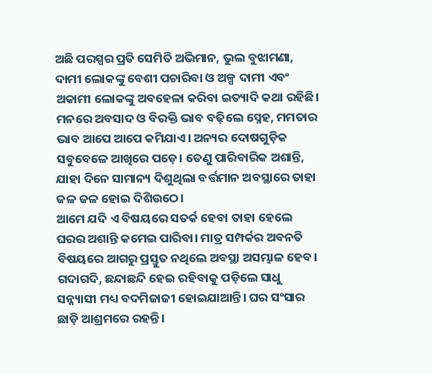ଅଛି ପରସ୍ପର ପ୍ରତି ସେମିତି ଅଭିମାନ, ଭୁଲ ବୁଝାମଣା, ଦାମୀ ଲୋକଙ୍କୁ ବେଶୀ ପଚାରିବା ଓ ଅଳ୍ପ ଦାମୀ ଏବଂ ଅକାମୀ ଲୋକଙ୍କୁ ଅବହେଳା କରିବା ଇତ୍ୟାଦି କଥା ରହିଛି। ମନରେ ଅବସାଦ ଓ ବିରକ୍ତି ଭାବ ବଢ଼ିଲେ ସ୍ନେହ, ମମତାର ଭାବ ଆପେ ଆପେ କମିଯାଏ। ଅନ୍ୟର ଦୋଷଗୁଡ଼ିକ ସବୁବେଳେ ଆଖିରେ ପଡ଼େ। ତେଣୁ ପାରିବାରିକ ଅଶାନ୍ତି, ଯାହା ଦିନେ ସାମାନ୍ୟ ଦିଶୁଥିଲା ବର୍ତ୍ତମାନ ଅବସ୍ଥାରେ ତାହା ଜଳ ଜଳ ହୋଇ ଦିଶିଉଠେ।
ଆମେ ଯଦି ଏ ବିଷୟରେ ସତର୍କ ହେବା ତାହା ହେଲେ ଘରର ଅଶାନ୍ତି କମେଇ ପାରିବା। ମାତ୍ର ସମ୍ପର୍କର ଅବନତି ବିଷୟରେ ଆଗରୁ ପ୍ରସ୍ତୁତ ନଥିଲେ ଅବସ୍ଥା ଅସମ୍ଭାଳ ହେବ। ଗଦାଗଦି, ଛନ୍ଦାଛନ୍ଦି ହେଇ ରହିବାକୁ ପଡ଼ିଲେ ସାଧୁ ସନ୍ନ୍ୟାସୀ ମଧ୍ୟ ବଦମିଜାଜୀ ହୋଇଯାଆନ୍ତି। ଘର ସଂସାର ଛାଡ଼ି ଆଶ୍ରମରେ ରହନ୍ତି।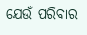ଯେଉଁ ପରିବାର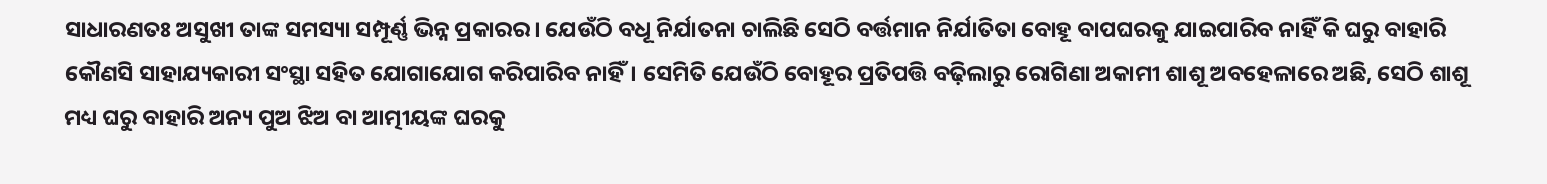ସାଧାରଣତଃ ଅସୁଖୀ ତାଙ୍କ ସମସ୍ୟା ସମ୍ପୂର୍ଣ୍ଣ ଭିନ୍ନ ପ୍ରକାରର। ଯେଉଁଠି ବଧୂ ନିର୍ଯାତନା ଚାଲିଛି ସେଠି ବର୍ତ୍ତମାନ ନିର୍ଯାତିତା ବୋହୂ ବାପଘରକୁ ଯାଇପାରିବ ନାହିଁ କି ଘରୁ ବାହାରି କୌଣସି ସାହାଯ୍ୟକାରୀ ସଂସ୍ଥା ସହିତ ଯୋଗାଯୋଗ କରିପାରିବ ନାହିଁ। ସେମିତି ଯେଉଁଠି ବୋହୂର ପ୍ରତିପତ୍ତି ବଢ଼ିଲାରୁ ରୋଗିଣା ଅକାମୀ ଶାଶୂ ଅବହେଳାରେ ଅଛି, ସେଠି ଶାଶୂ ମଧ୍ୟ ଘରୁ ବାହାରି ଅନ୍ୟ ପୁଅ ଝିଅ ବା ଆତ୍ମୀୟଙ୍କ ଘରକୁ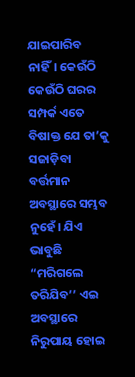ଯାଇପାରିବ ନାହିଁ। କେଉଁଠି କେଉଁଠି ଘରର ସମ୍ପର୍କ ଏତେ ବିଷାକ୍ତ ଯେ ତା’କୁ ସଜାଡ଼ିବା ବର୍ତ୍ତମାନ ଅବସ୍ଥାରେ ସମ୍ଭବ ନୁହେଁ। ଯିଏ ଭାବୁଛି “ମରିଗଲେ ତରିଯିବ’’ ଏଇ ଅବସ୍ଥାରେ ନିରୁପାୟ ହୋଇ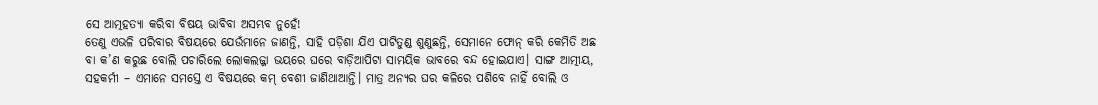ସେ ଆତ୍ମହତ୍ୟା କରିବା ବିଷୟ ଭାବିବା ଅସମ୍ଭବ ନୁହେଁ!
ତେଣୁ ଏଭଳି ପରିବାର ବିଷୟରେ ଯେଉଁମାନେ ଜାଣନ୍ତି, ସାହି ପଡ଼ିଶା ଯିଏ ପାଟିତୁଣ୍ଡ ଶୁଣୁଛନ୍ତି, ସେମାନେ ଫୋନ୍ କରି କେମିତି ଅଛ ବା କ’ଣ କରୁଛ ବୋଲି ପଚାରିଲେ ଲୋକଲଜ୍ଜା ଭୟରେ ଘରେ ବାଡ଼ିଆପିଟା ସାମୟିକ ଭାବରେ ବନ୍ଦ ହୋଇଯାଏ। ସାଙ୍ଗ ଆତ୍ମୀୟ, ସହକର୍ମୀ – ଏମାନେ ସମସ୍ତେ ଏ ବିଷୟରେ କମ୍ ବେଶୀ ଜାଣିଥାଆନ୍ତି। ମାତ୍ର ଅନ୍ୟର ଘର କଳିରେ ପଶିବେ ନାହିଁ ବୋଲି ଓ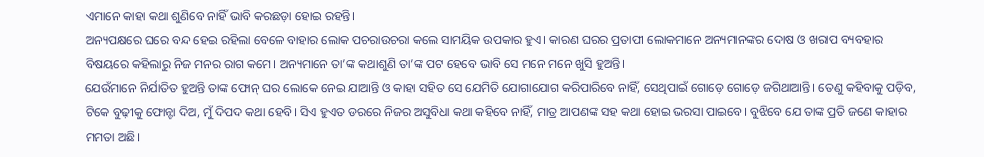ଏମାନେ କାହା କଥା ଶୁଣିବେ ନାହିଁ ଭାବି କରଛଡ଼ା ହୋଇ ରହନ୍ତି।
ଅନ୍ୟପକ୍ଷରେ ଘରେ ବନ୍ଦ ହେଇ ରହିଲା ବେଳେ ବାହାର ଲୋକ ପଚରାଉଚରା କଲେ ସାମୟିକ ଉପକାର ହୁଏ। କାରଣ ଘରର ପ୍ରତାପୀ ଲୋକମାନେ ଅନ୍ୟମାନଙ୍କର ଦୋଷ ଓ ଖରାପ ବ୍ୟବହାର ବିଷୟରେ କହିଲାରୁ ନିଜ ମନର ରାଗ କମେ। ଅନ୍ୟମାନେ ତା’ଙ୍କ କଥାଶୁଣି ତା’ଙ୍କ ପଟ ହେବେ ଭାବି ସେ ମନେ ମନେ ଖୁସି ହୁଅନ୍ତି।
ଯେଉଁମାନେ ନିର୍ଯାତିତ ହୁଅନ୍ତି ତାଙ୍କ ଫୋନ୍ ଘର ଲୋକେ ନେଇ ଯାଆନ୍ତି ଓ କାହା ସହିତ ସେ ଯେମିତି ଯୋଗାଯୋଗ କରିପାରିବେ ନାହିଁ, ସେଥିପାଇଁ ଗୋଡ଼େ ଗୋଡ଼େ ଜଗିଥାଆନ୍ତି। ତେଣୁ କହିବାକୁ ପଡ଼ିବ, ଟିକେ ବୁଢ଼ୀକୁ ଫୋନ୍ଟା ଦିଅ, ମୁଁ ଦିପଦ କଥା ହେବି। ସିଏ ହୁଏତ ଡରରେ ନିଜର ଅସୁବିଧା କଥା କହିବେ ନାହିଁ, ମାତ୍ର ଆପଣଙ୍କ ସହ କଥା ହୋଇ ଭରସା ପାଇବେ। ବୁଝିବେ ଯେ ତାଙ୍କ ପ୍ରତି ଜଣେ କାହାର ମମତା ଅଛି।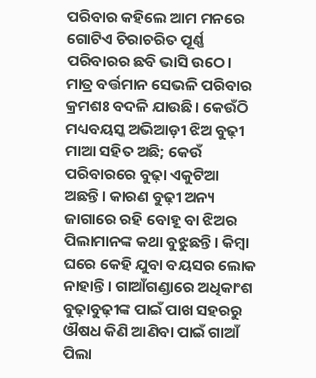ପରିବାର କହିଲେ ଆମ ମନରେ ଗୋଟିଏ ଚିରାଚରିତ ପୂର୍ଣ୍ଣ ପରିବାରର ଛବି ଭାସି ଉଠେ। ମାତ୍ର ବର୍ତ୍ତମାନ ସେଭଳି ପରିବାର କ୍ରମଶଃ ବଦଳି ଯାଉଛି। କେଉଁଠି ମଧ୍ୟବୟସ୍କ ଅଭିଆଡ଼ୀ ଝିଅ ବୁଢ଼ୀ ମାଆ ସହିତ ଅଛି; କେଉଁ ପରିବାରରେ ବୁଢ଼ା ଏକୁଟିଆ ଅଛନ୍ତି। କାରଣ ବୁଢ଼ୀ ଅନ୍ୟ ଜାଗାରେ ରହି ବୋହୂ ବା ଝିଅର ପିଲାମାନଙ୍କ କଥା ବୁଝୁଛନ୍ତି। କିମ୍ବା ଘରେ କେହି ଯୁବା ବୟସର ଲୋକ ନାହାନ୍ତି। ଗାଆଁଗଣ୍ଡାରେ ଅଧିକାଂଶ ବୁଢ଼ାବୁଢ଼ୀଙ୍କ ପାଇଁ ପାଖ ସହରରୁ ଔଷଧ କିଣି ଆଣିବା ପାଇଁ ଗାଆଁ ପିଲା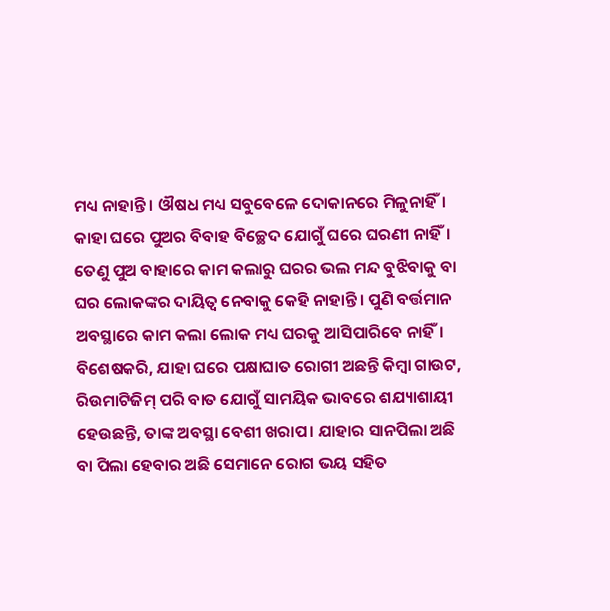ମଧ୍ୟ ନାହାନ୍ତି। ଔଷଧ ମଧ୍ୟ ସବୁବେଳେ ଦୋକାନରେ ମିଳୁନାହିଁ। କାହା ଘରେ ପୁଅର ବିବାହ ବିଚ୍ଛେଦ ଯୋଗୁଁ ଘରେ ଘରଣୀ ନାହିଁ। ତେଣୁ ପୁଅ ବାହାରେ କାମ କଲାରୁ ଘରର ଭଲ ମନ୍ଦ ବୁଝିବାକୁ ବା ଘର ଲୋକଙ୍କର ଦାୟିତ୍ଵ ନେବାକୁ କେହି ନାହାନ୍ତି। ପୁଣି ବର୍ତ୍ତମାନ ଅବସ୍ଥାରେ କାମ କଲା ଲୋକ ମଧ୍ୟ ଘରକୁ ଆସିପାରିବେ ନାହିଁ। ବିଶେଷକରି, ଯାହା ଘରେ ପକ୍ଷାଘାତ ରୋଗୀ ଅଛନ୍ତି କିମ୍ବା ଗାଉଟ, ରିଉମାଟିଜିମ୍ ପରି ବାତ ଯୋଗୁଁ ସାମୟିକ ଭାବରେ ଶଯ୍ୟାଶାୟୀ ହେଉଛନ୍ତି, ତାଙ୍କ ଅବସ୍ଥା ବେଶୀ ଖରାପ। ଯାହାର ସାନପିଲା ଅଛି ବା ପିଲା ହେବାର ଅଛି ସେମାନେ ରୋଗ ଭୟ ସହିତ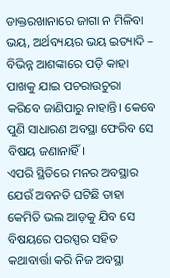ଡାକ୍ତରଖାନାରେ ଜାଗା ନ ମିଳିବା ଭୟ, ଅର୍ଥବ୍ୟୟର ଭୟ ଇତ୍ୟାଦି – ବିଭିନ୍ନ ଆଶଙ୍କାରେ ପଡ଼ି କାହା ପାଖକୁ ଯାଇ ପଚରାଉଚୁରା କରିବେ ଜାଣିପାରୁ ନାହାନ୍ତି। କେବେ ପୁଣି ସାଧାରଣ ଅବସ୍ଥା ଫେରିବ ସେ ବିଷୟ ଜଣାନାହିଁ।
ଏପରି ସ୍ଥିତିରେ ମନର ଅବସ୍ଥାର ଯେଉଁ ଅବନତି ଘଟିଛି ତାହା କେମିତି ଭଲ ଆଡ଼କୁ ଯିବ ସେ ବିଷୟରେ ପରସ୍ପର ସହିତ କଥାବାର୍ତ୍ତା କରି ନିଜ ଅବସ୍ଥା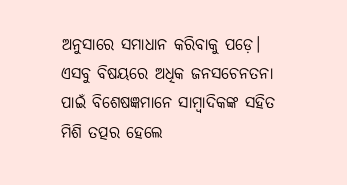ଅନୁସାରେ ସମାଧାନ କରିବାକୁ ପଡ଼େ। ଏସବୁ ବିଷୟରେ ଅଧିକ ଜନସଚେନତନା ପାଇଁ ବିଶେଷଜ୍ଞମାନେ ସାମ୍ବାଦିକଙ୍କ ସହିତ ମିଶି ତତ୍ପର ହେଲେ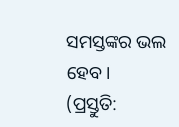ସମସ୍ତଙ୍କର ଭଲ ହେବ।
(ପ୍ରସ୍ତୁତି: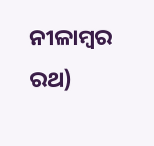ନୀଳାମ୍ବର ରଥ)